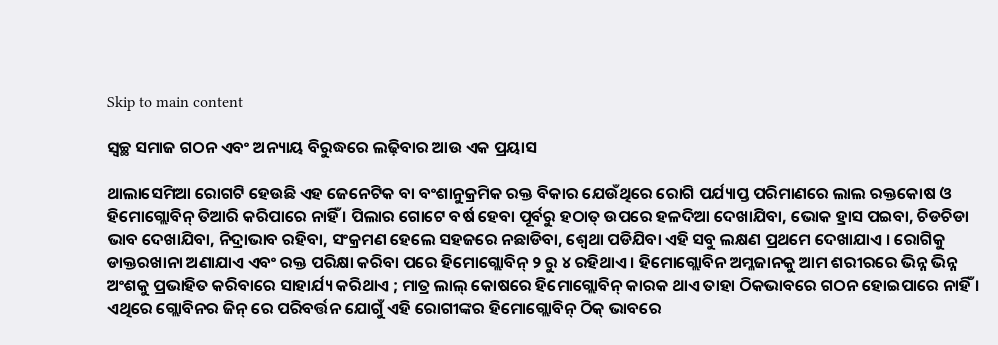Skip to main content

ସ୍ୱଚ୍ଛ ସମାଜ ଗଠନ ଏବଂ ଅନ୍ୟାୟ ବିରୁଦ୍ଧରେ ଲଢ଼ିବାର ଆଉ ଏକ ପ୍ରୟାସ

ଥାଲାସେମିଆ ରୋଗଟି ହେଉଛି ଏହ ଜେନେଟିକ ବା ବଂଶାନୁକ୍ରମିକ ରକ୍ତ ବିକାର ଯେଉଁଥିରେ ରୋଗି ପର୍ଯ୍ୟାପ୍ତ ପରିମାଣରେ ଲାଲ ରକ୍ତକୋଷ ଓ ହିମୋଗ୍ଲୋବିନ୍ ତିଆରି କରିପାରେ ନାହିଁ । ପିଲାର ଗୋଟେ ବର୍ଷ ହେବା ପୂର୍ବରୁ ହଠାତ୍ ଉପରେ ହଳଦିଆ ଦେଖାଯିବା, ଭୋକ ହ୍ରାସ ପଇବା, ଚିଡଚିଡା ଭାବ ଦେଖାଯିବା, ନିଦ୍ରାଭାବ ରହିବା, ସଂକ୍ରମଣ ହେଲେ ସହଜରେ ନଛାଡିବା, ଶ୍ୱେଥା ପଡିଯିବା ଏହି ସବୁ ଲକ୍ଷଣ ପ୍ରଥମେ ଦେଖାଯାଏ । ରୋଗିକୁ ଡାକ୍ତରଖାନା ଅଣାଯାଏ ଏବଂ ରକ୍ତ ପରିକ୍ଷା କରିବା ପରେ ହିମୋଗ୍ଲୋବିନ୍ ୨ ରୁ ୪ ରହିଥାଏ । ହିମୋଗ୍ଲୋବିନ ଅମ୍ଳଜାନକୁ ଆମ ଶରୀରରେ ଭିନ୍ନ ଭିନ୍ନ ଅଂଶକୁ ପ୍ରଭାହିତ କରିବାରେ ସାହାର୍ଯ୍ୟ କରିଥାଏ ; ମାତ୍ର ଲାଲ୍ କୋଷରେ ହିମୋଗ୍ଲୋବିନ୍ କାରକ ଥାଏ ତାହା ଠିକଭାବରେ ଗଠନ ହୋଇପାରେ ନାହିଁ । ଏଥିରେ ଗ୍ଲୋବିନର ଜିନ୍ ରେ ପରିବର୍ତ୍ତନ ଯୋଗୁଁ ଏହି ରୋଗୀଙ୍କର ହିମୋଗ୍ଲୋବିନ୍ ଠିକ୍ ଭାବରେ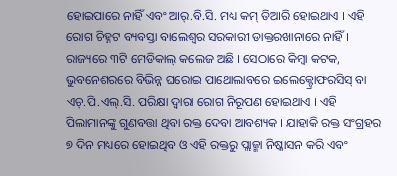ହୋଇପାରେ ନାହିଁ ଏବଂ ଆର୍‌.ବି.ସି. ମଧ୍ୟ କମ୍ ତିଆରି ହୋଇଥାଏ । ଏହି ରୋଗ ଚିହ୍ନଟ ବ୍ୟବସ୍ତା ବାଲେଶ୍ୱର ସରକାରୀ ଡାକ୍ତରଖାନାରେ ନାହିଁ । ରାଜ୍ୟରେ ୩ଟି ମେଡିକାଲ୍ କଲେଜ ଅଛି । ସେଠାରେ କିମ୍ବା କଟକ, ଭୁବନେଶରରେ ବିଭିନ୍ନ ଘରୋଇ ପାଥୋଲାବରେ ଇଲେକ୍ଟ୍ରୋଫରସିସ୍ ବା ଏଚ୍‌.ପି.ଏଲ୍‌.ସି. ପରିକ୍ଷା ଦ୍ୱାରା ରୋଗ ନିରୂପଣ ହୋଇଥାଏ । ଏହି ପିଲାମାନଙ୍କୁ ଗୁଣବତ୍ତା ଥିବା ରକ୍ତ ଦେବା ଆବଶ୍ୟକ । ଯାହାକି ରକ୍ତ ସଂଗ୍ରହର ୭ ଦିନ ମଧ୍ୟରେ ହୋଇଥିବ ଓ ଏହି ରକ୍ତରୁ ପ୍ଲାଜ୍ମା ନିଷ୍କାସନ କରି ଏବଂ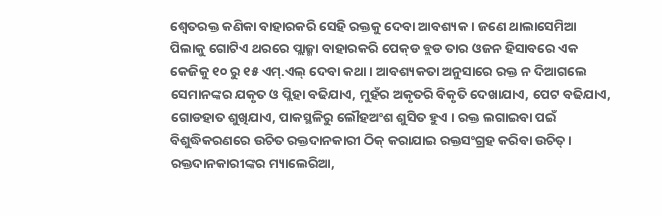ଶ୍ୱେତରକ୍ତ କଣିକା ବାହାରକରି ସେହି ରକ୍ତକୁ ଦେବା ଆବଶ୍ୟକ । ଜଣେ ଥାଲାସେମିଆ ପିଲାକୁ ଗୋଟିଏ ଥରରେ ପ୍ଲାଜ୍ମା ବାହାରକରି ପେକ୍‌ଡ ବ୍ଲଡ ତାର ଓଜନ ହିସାବରେ ଏକ କେଜିକୁ ୧୦ ରୁ ୧୫ ଏମ୍‌.ଏଲ୍ ଦେବା କଥା । ଆବଶ୍ୟକତା ଅନୁସାରେ ରକ୍ତ ନ ଦିଆଗଲେ ସେମାନଙ୍କର ଯକୃତ ଓ ପ୍ଲିହା ବଢିଯାଏ, ମୁହଁର ଅକୃତରି ବିକୃତି ଦେଖାଯାଏ, ପେଟ ବଢିଯାଏ, ଗୋଡହାତ ଶୁଖିଯାଏ, ପାକସ୍ଥଳିରୁ ଲୌହଅଂଶ ଶୁସିତ ହୁଏ । ରକ୍ତ ଲଗାଇବା ପଇଁ ବିଶୁଦ୍ଧିକରଣରେ ଉଚିତ ରକ୍ତଦାନକାରୀ ଠିକ୍ କରାଯାଇ ରକ୍ତସଂଗ୍ରହ କରିବା ଉଚିତ୍ । ରକ୍ତଦାନକାରୀଙ୍କର ମ୍ୟାଲେରିଆ,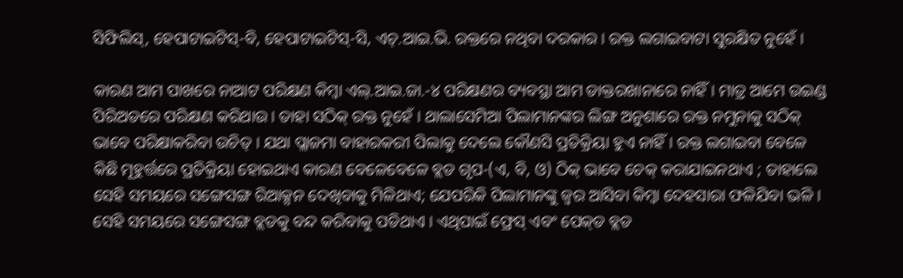ସିଫିଲିସ୍‌, ହେପାଟାଇଟିସ୍‌-ବି, ହେପାଟାଇଟିସ୍‌-ସି, ଏଚ୍‌.ଆଇ.ଭି. ରକ୍ତରେ ନଥିବା ଦରକାର । ରକ୍ତ ଲଗାଇବାଟା ସୁରକ୍ଷିତ ନୁହେଁ ।

କାରଣ ଆମ ପାଖରେ ନାଆଟ ପରିକ୍ଷଣ କିମ୍ବା ଏଲ୍‌.ଆଇ.ଜା.-୪ ପରିକ୍ଷଣର ବ୍ୟବସ୍ଥା ଆମ ଡାକ୍ତରଖାନାରେ ନାହିଁ । ମାତ୍ର ଆମେ ଉଇଣ୍ଡ ପିରିଅଡରେ ପରିକ୍ଷଣ କରିଥାଉ । ତାହା ସଠିକ୍ ରକ୍ତ ନୁହେଁ । ଥାଲାସେମିଆ ପିଲାମାନଙ୍କର ଲିଙ୍ଗ ଅନୁଶାରେ ରକ୍ତ ନମୁନାକୁ ସଠିକ୍ ଭାବେ ପରିକ୍ଷାକରିବା ଉଚିତ୍ । ଯଥା ପ୍ଲାଜମା ବାହାରକରୀ ପିଲାକୁ ଦେଲେ କୌଣସି ପ୍ରତିକ୍ରିୟା ହୁଏ ନାହିଁ । ରକ୍ତ ଲଗାଇବା ବେଳେ କିଛି ମୂହୁର୍ତ୍ତରେ ପ୍ରତିକ୍ରିୟା ହୋଇଥାଏ କାରଣ ବେଳେବେଳେ ବ୍ଲଡ ଗୃପ-(ଏ, ବି, ଓ) ଠିକ୍ ଭାବେ ଚେକ୍ କରାଯାଇନଥାଏ ; ତାହାଲେ ସେହି ସମୟରେ ସଙ୍ଗେସଙ୍ଗ ରିଆକ୍ସନ ଦେଖିବାକୁ ମିଳିଥାଏ; ଯେପରିକି ପିଲାମାନଙ୍କୁ ଜ୍ୱର ଆସିବା କିମ୍ବା ଦେହସାରା ଫଳିଯିବା ଭଳି । ସେହି ସମୟରେ ସଙ୍ଗେସଙ୍ଗ ବ୍ଲଡକୁ ବନ୍ଦ କରିବାକୁ ପଡିଥାଏ । ଏଥିପାଇଁ ଫ୍ରେସ୍ ଏବଂ ପେକ୍‌ଡ ବ୍ଲଡ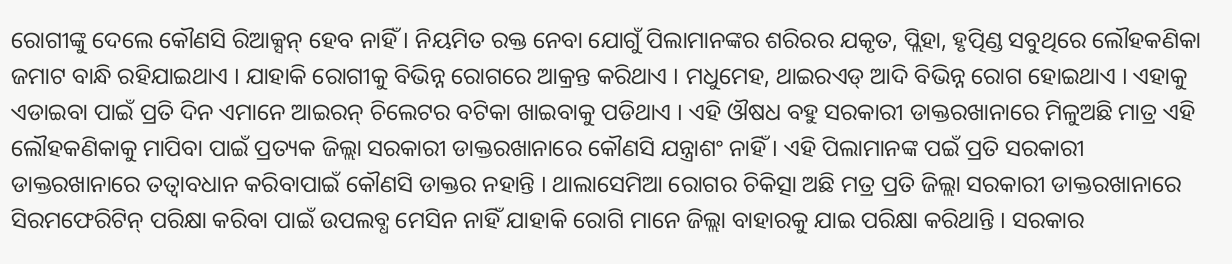ରୋଗୀଙ୍କୁ ଦେଲେ କୌଣସି ରିଆକ୍ସନ୍ ହେବ ନାହିଁ । ନିୟମିତ ରକ୍ତ ନେବା ଯୋଗୁଁ ପିଲାମାନଙ୍କର ଶରିରର ଯକୃତ, ପ୍ଲିହା, ହୃତ୍ପିଣ୍ଡ ସବୁଥିରେ ଲୌହକଣିକା ଜମାଟ ବାନ୍ଧି ରହିଯାଇଥାଏ । ଯାହାକି ରୋଗୀକୁ ବିଭିନ୍ନ ରୋଗରେ ଆକ୍ରନ୍ତ କରିଥାଏ । ମଧୁମେହ, ଥାଇରଏଡ୍ ଆଦି ବିଭିନ୍ନ ରୋଗ ହୋଇଥାଏ । ଏହାକୁ ଏଡାଇବା ପାଇଁ ପ୍ରତି ଦିନ ଏମାନେ ଆଇରନ୍ ଚିଲେଟର ବଟିକା ଖାଇବାକୁ ପଡିଥାଏ । ଏହି ଔଷଧ ବହୁ ସରକାରୀ ଡାକ୍ତରଖାନାରେ ମିଳୁଅଛି ମାତ୍ର ଏହି ଲୌହକଣିକାକୁ ମାପିବା ପାଇଁ ପ୍ରତ୍ୟକ ଜିଲ୍ଲା ସରକାରୀ ଡାକ୍ତରଖାନାରେ କୌଣସି ଯନ୍ତ୍ରାଶଂ ନାହିଁ । ଏହି ପିଲାମାନଙ୍କ ପଇଁ ପ୍ରତି ସରକାରୀ ଡାକ୍ତରଖାନାରେ ତତ୍ୱାବଧାନ କରିବାପାଇଁ କୌଣସି ଡାକ୍ତର ନହାନ୍ତି । ଥାଲାସେମିଆ ରୋଗର ଚିକିତ୍ସା ଅଛି ମତ୍ର ପ୍ରତି ଜିଲ୍ଲା ସରକାରୀ ଡାକ୍ତରଖାନାରେ ସିରମଫେରିଟିନ୍ ପରିକ୍ଷା କରିବା ପାଇଁ ଉପଲବ୍ଧ ମେସିନ ନାହିଁ ଯାହାକି ରୋଗି ମାନେ ଜିଲ୍ଲା ବାହାରକୁ ଯାଇ ପରିକ୍ଷା କରିଥାନ୍ତି । ସରକାର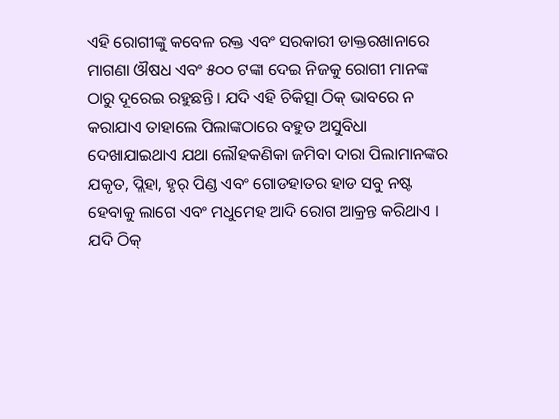ଏହି ରୋଗୀଙ୍କୁ କବେଳ ରକ୍ତ ଏବଂ ସରକାରୀ ଡାକ୍ତରଖାନାରେ ମାଗଣା ଔଷଧ ଏବଂ ୫୦୦ ଟଙ୍କା ଦେଇ ନିଜକୁ ରୋଗୀ ମାନଙ୍କ ଠାରୁ ଦୂରେଇ ରହୁଛନ୍ତି । ଯଦି ଏହି ଚିକିତ୍ସା ଠିକ୍ ଭାବରେ ନ କରାଯାଏ ତାହାଲେ ପିଲାଙ୍କଠାରେ ବହୁତ ଅସୁବିଧା ଦେଖାଯାଇଥାଏ ଯଥା ଲୌହକଣିକା ଜମିବା ଦାରା ପିଲାମାନଙ୍କର ଯକୃତ, ପ୍ଲିହା, ହୃର୍ ପିଣ୍ଡ ଏବଂ ଗୋଡହାତର ହାଡ ସବୁ ନଷ୍ଟ ହେବାକୁ ଲାଗେ ଏବଂ ମଧୁମେହ ଆଦି ରୋଗ ଆକ୍ରନ୍ତ କରିଥାଏ । ଯଦି ଠିକ୍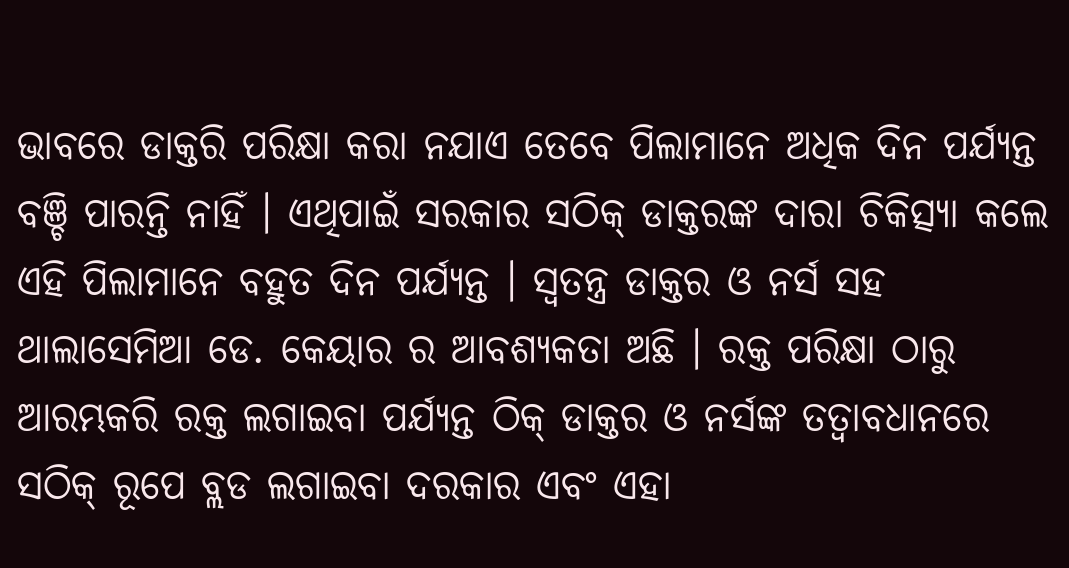ଭାବରେ ଡାକ୍ତରି ପରିକ୍ଷା କରା ନଯାଏ ତେବେ ପିଲାମାନେ ଅଧିକ ଦିନ ପର୍ଯ୍ୟନ୍ତ ବଞ୍ଚି ପାରନ୍ତି ନାହିଁ । ଏଥିପାଇଁ ସରକାର ସଠିକ୍ ଡାକ୍ତରଙ୍କ ଦାରା ଚିକିତ୍ସ୍ୟା କଲେ ଏହି ପିଲାମାନେ ବହୁତ ଦିନ ପର୍ଯ୍ୟନ୍ତ । ସ୍ୱତନ୍ତ୍ର ଡାକ୍ତର ଓ ନର୍ସ ସହ ଥାଲାସେମିଆ ଡେ. କେୟାର ର ଆବଶ୍ୟକତା ଅଛି । ରକ୍ତ ପରିକ୍ଷା ଠାରୁ ଆରମ୍ଭକରି ରକ୍ତ ଲଗାଇବା ପର୍ଯ୍ୟନ୍ତ ଠିକ୍ ଡାକ୍ତର ଓ ନର୍ସଙ୍କ ତତ୍ୱାବଧାନରେ ସଠିକ୍ ରୂପେ ବ୍ଲଡ ଲଗାଇବା ଦରକାର ଏବଂ ଏହା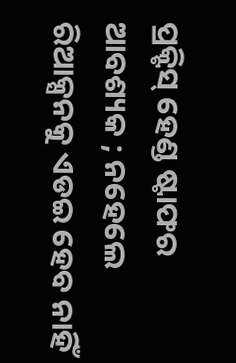ପ୍ରକ୍ଟିସ୍ ହେଣ୍ଡ ଷ୍ଟାଫର ଆବଶ୍ୟକ ; ନହେଲେ ରିଆକ୍ସନକୁ ଏଡଇ ହେବ ନାହିଁ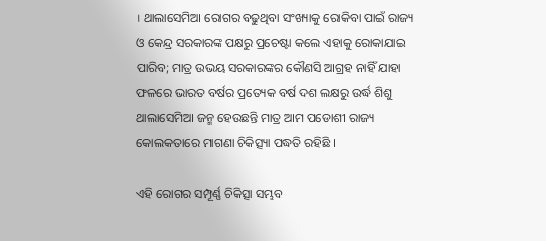। ଥାଲାସେମିଆ ରୋଗର ବଢୁଥିବା ସଂଖ୍ୟାକୁ ରୋକିବା ପାଇଁ ରାଜ୍ୟ ଓ କେନ୍ଦ୍ର ସରକାରଙ୍କ ପକ୍ଷରୁ ପ୍ରଚେଷ୍ଟା କଲେ ଏହାକୁ ରୋକାଯାଇ ପାରିବ; ମାତ୍ର ଉଭୟ ସରକାରଙ୍କର କୌଣସି ଆଗ୍ରହ ନାହିଁ ଯାହା ଫଳରେ ଭାରତ ବର୍ଷର ପ୍ରତ୍ୟେକ ବର୍ଷ ଦଶ ଲକ୍ଷରୁ ଉର୍ଦ୍ଧ ଶିଶୁ ଥାଲାସେମିଆ ଜନ୍ମ ହେଉଛନ୍ତି ମାତ୍ର ଆମ ପଡୋଶୀ ରାଜ୍ୟ କୋଲକତାରେ ମାଗଣା ଚିକିତ୍ସ୍ୟା ପଦ୍ଧତି ରହିଛି ।

ଏହି ରୋଗର ସମ୍ପୂର୍ଣ୍ଣ ଚିକିତ୍ସା ସମ୍ଭବ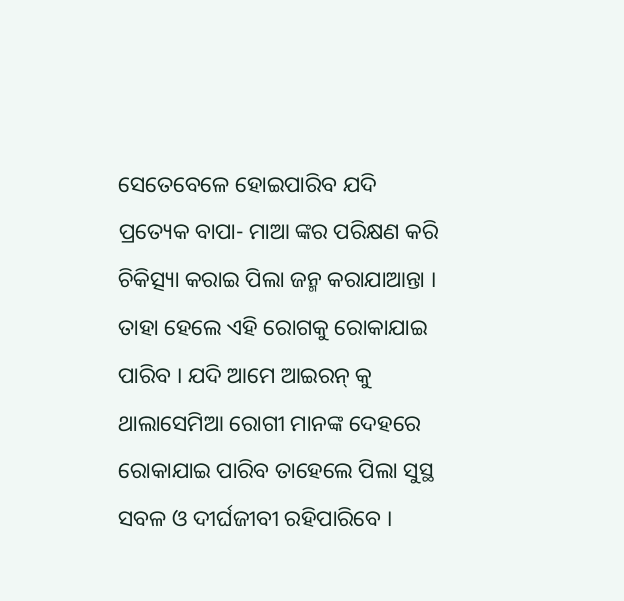ସେତେବେଳେ ହୋଇପାରିବ ଯଦି ପ୍ରତ୍ୟେକ ବାପା- ମାଆ ଙ୍କର ପରିକ୍ଷଣ କରି ଚିକିତ୍ସ୍ୟା କରାଇ ପିଲା ଜନ୍ମ କରାଯାଆନ୍ତା । ତାହା ହେଲେ ଏହି ରୋଗକୁ ରୋକାଯାଇ ପାରିବ । ଯଦି ଆମେ ଆଇରନ୍ କୁ ଥାଲାସେମିଆ ରୋଗୀ ମାନଙ୍କ ଦେହରେ ରୋକାଯାଇ ପାରିବ ତାହେଲେ ପିଲା ସୁସ୍ଥ ସବଳ ଓ ଦୀର୍ଘଜୀବୀ ରହିପାରିବେ ।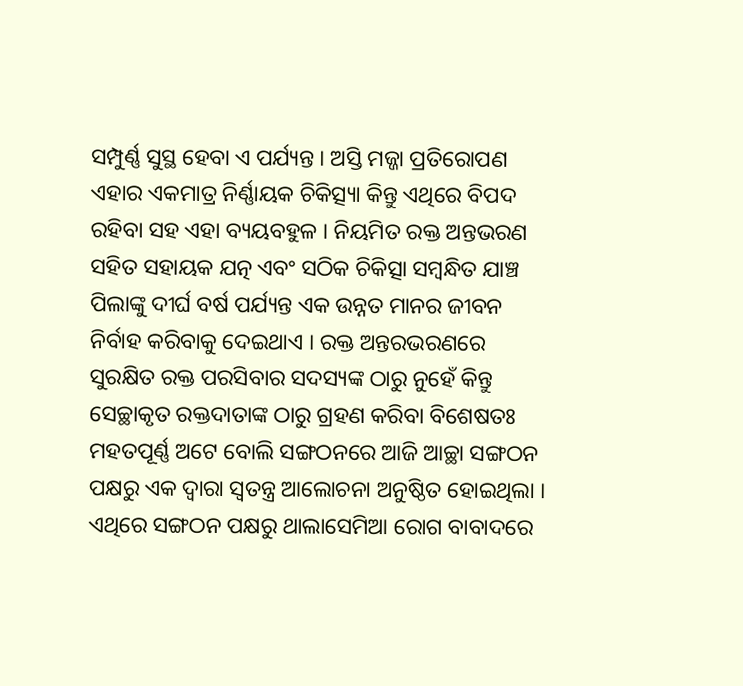ସମ୍ପୁର୍ଣ୍ଣ ସୁସ୍ଥ ହେବା ଏ ପର୍ଯ୍ୟନ୍ତ । ଅସ୍ତି ମଜ୍ଜା ପ୍ରତିରୋପଣ ଏହାର ଏକମାତ୍ର ନିର୍ଣ୍ଣାୟକ ଚିକିତ୍ସ୍ୟା କିନ୍ତୁ ଏଥିରେ ବିପଦ ରହିବା ସହ ଏହା ବ୍ୟୟବହୁଳ । ନିୟମିତ ରକ୍ତ ଅନ୍ତଭରଣ ସହିତ ସହାୟକ ଯତ୍ନ ଏବଂ ସଠିକ ଚିକିତ୍ସା ସମ୍ବନ୍ଧିତ ଯାଞ୍ଚ ପିଲାଙ୍କୁ ଦୀର୍ଘ ବର୍ଷ ପର୍ଯ୍ୟନ୍ତ ଏକ ଉନ୍ନତ ମାନର ଜୀବନ ନିର୍ବାହ କରିବାକୁ ଦେଇଥାଏ । ରକ୍ତ ଅନ୍ତରଭରଣରେ ସୁରକ୍ଷିତ ରକ୍ତ ପରସିବାର ସଦସ୍ୟଙ୍କ ଠାରୁ ନୁହେଁ କିନ୍ତୁ ସେଚ୍ଛାକୃତ ରକ୍ତଦାତାଙ୍କ ଠାରୁ ଗ୍ରହଣ କରିବା ବିଶେଷତଃ ମହତପୂର୍ଣ୍ଣ ଅଟେ ବୋଲି ସଙ୍ଗଠନରେ ଆଜି ଆଚ୍ଛା ସଙ୍ଗଠନ ପକ୍ଷରୁ ଏକ ଦ୍ୱାରା ସ୍ୱତନ୍ତ୍ର ଆଲୋଚନା ଅନୁଷ୍ଠିତ ହୋଇଥିଲା । ଏଥିରେ ସଙ୍ଗଠନ ପକ୍ଷରୁ ଥାଲାସେମିଆ ରୋଗ ବାବାଦରେ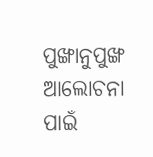ପୁଙ୍ଖାନୁପୁଙ୍ଖ ଆଲୋଚନା ପାଇଁ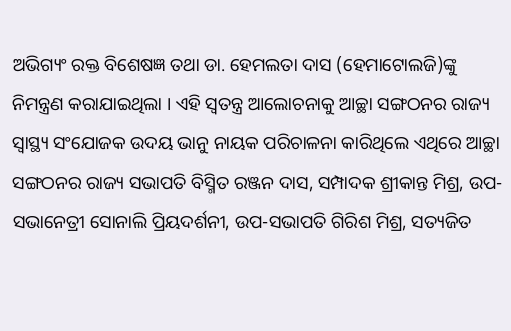ଅଭିଗ୍ୟଂ ରକ୍ତ ବିଶେଷଜ୍ଞ ତଥା ଡା. ହେମଲତା ଦାସ (ହେମାଟୋଲଜି)ଙ୍କୁ ନିମନ୍ତ୍ରଣ କରାଯାଇଥିଲା । ଏହି ସ୍ୱତନ୍ତ୍ର ଆଲୋଚନାକୁ ଆଚ୍ଛା ସଙ୍ଗଠନର ରାଜ୍ୟ ସ୍ୱାସ୍ଥ୍ୟ ସଂଯୋଜକ ଉଦୟ ଭାନୁ ନାୟକ ପରିଚାଳନା କାରିଥିଲେ ଏଥିରେ ଆଚ୍ଛା ସଙ୍ଗଠନର ରାଜ୍ୟ ସଭାପତି ବିସ୍ମିତ ରଞ୍ଜନ ଦାସ, ସମ୍ପାଦକ ଶ୍ରୀକାନ୍ତ ମିଶ୍ର, ଉପ-ସଭାନେତ୍ରୀ ସୋନାଲି ପ୍ରିୟଦର୍ଶନୀ, ଉପ-ସଭାପତି ଗିରିଶ ମିଶ୍ର, ସତ୍ୟଜିତ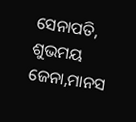ସେନାପତି, ଶୁଭମୟ ଜେନା,ମାନସ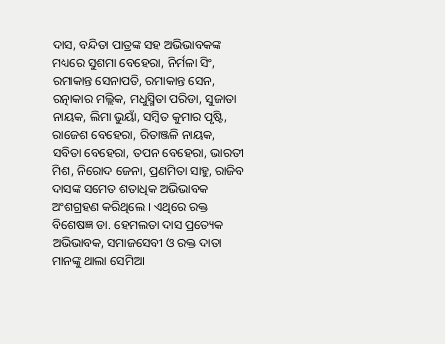ଦାସ, ବନ୍ଦିତା ପାତ୍ରଙ୍କ ସହ ଅଭିଭାବକଙ୍କ ମଧ୍ୟରେ ସୁଶମା ବେହେରା, ନିର୍ମଳା ସିଂ, ରମାକାନ୍ତ ସେନାପତି, ରମାକାନ୍ତ ସେନ, ରତ୍ନାକାର ମଲ୍ଲିକ, ମଧୁସ୍ମିତା ପରିଡା, ସୁଜାତା ନାୟକ, ଲିମା ଭୁୟାଁ, ସମ୍ବିତ କୁମାର ପୃଷ୍ଟି, ରାଜେଶ ବେହେରା, ରିତାଞ୍ଜଳି ନାୟକ, ସବିତା ବେହେରା, ତପନ ବେହେରା, ଭାରତୀ ମିଶ, ନିରୋଦ ଜେନା, ପ୍ରଣମିତା ସାହୁ, ରାଜିବ ଦାସଙ୍କ ସମେତ ଶତାଧିକ ଅଭିଭାବକ ଅଂଶଗ୍ରହଣ କରିଥିଲେ । ଏଥିରେ ରକ୍ତ ବିଶେଷଜ୍ଞ ଡା. ହେମଲତା ଦାସ ପ୍ରତ୍ୟେକ ଅଭିଭାବକ, ସମାଜସେବୀ ଓ ରକ୍ତ ଦାତା ମାନଙ୍କୁ ଥାଲା ସେମିଆ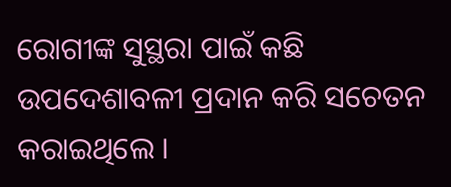ରୋଗୀଙ୍କ ସୁସ୍ଥରା ପାଇଁ କଛି ଉପଦେଶାବଳୀ ପ୍ରଦାନ କରି ସଚେତନ କରାଇଥିଲେ ।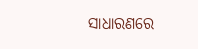ସାଧାରଣରେ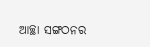ଆଚ୍ଛା ସଙ୍ଗଠନର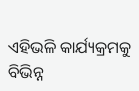ଏହିଭଳି କାର୍ଯ୍ୟକ୍ରମକୁ ବିଭିନ୍ନ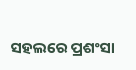ସହଲରେ ପ୍ରଶଂସା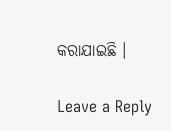କରାଯାଇଛି ।

Leave a Reply